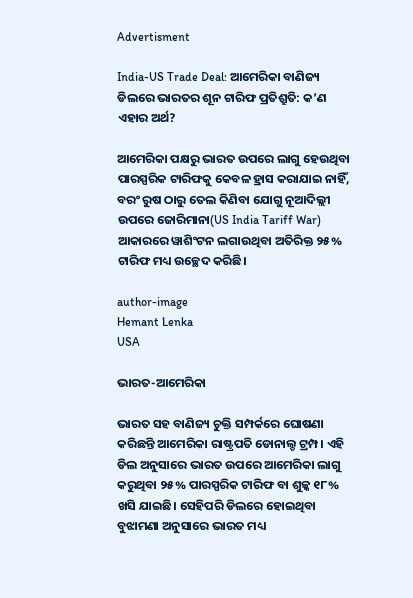Advertisment

India-US Trade Deal: ଆମେରିକା ବାଣିଜ୍ୟ ଡିଲରେ ଭାରତର ଶୂନ ଟାରିଫ ପ୍ରତିଶ୍ରୁତି: କ’ଣ ଏହାର ଅର୍ଥ?

ଆମେରିକା ପକ୍ଷରୁ ଭାରତ ଉପରେ ଲାଗୁ ହେଉଥିବା ପାରସ୍ପରିକ ଟାରିଫକୁ କେବଳ ହ୍ରାସ କରାଯାଇ ନାହିଁ, ବରଂ ରୁଷ ଠାରୁ ତେଲ କିଣିବା ଯୋଗୁ ନୂଆଦିଲ୍ଲୀ ଉପରେ ଜୋରିମାନା(US India Tariff War) ଆକାରରେ ୱାଶିଂଟନ ଲଗାଉଥିବା ଅତିରିକ୍ତ ୨୫% ଟାରିଫ ମଧ୍ୟ ଉଚ୍ଛେଦ କରିଛି।

author-image
Hemant Lenka
USA

ଭାରତ-ଆମେରିକା

ଭାରତ ସହ ବାଣିଜ୍ୟ ଚୁକ୍ତି ସମ୍ପର୍କରେ ଘୋଷଣା କରିଛନ୍ତି ଆମେରିକା ରାଷ୍ଟ୍ରପତି ଡୋନାଲ୍ଡ ଟ୍ରମ୍ପ। ଏହି ଡିଲ ଅନୁସାରେ ଭାରତ ଉପରେ ଆମେରିକା ଲାଗୁ କରୁଥିବା ୨୫% ପାରସ୍ପରିକ ଟାରିଫ ବା ଶୁଳ୍କ ୧୮% ଖସି ଯାଇଛି। ସେହିପରି ଡିଲରେ ହୋଇଥିବା ବୁଝାମଣା ଅନୁସାରେ ଭାରତ ମଧ୍ୟ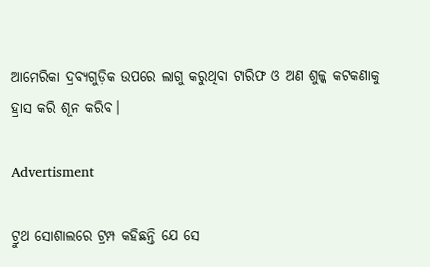ଆମେରିକା ଦ୍ରବ୍ୟଗୁଡ଼ିକ ଉପରେ ଲାଗୁ କରୁଥିବା ଟାରିଫ ଓ ଅଣ ଶୁଳ୍କ କଟକଣାକୁ ହ୍ରାସ କରି ଶୂନ କରିବ।

Advertisment

ଟ୍ରୁଥ ସୋଶାଲରେ ଟ୍ରମ୍ପ କହିଛନ୍ତି ଯେ ସେ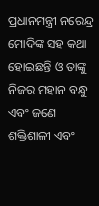ପ୍ରଧାନମନ୍ତ୍ରୀ ନରେନ୍ଦ୍ର ମୋଦିଙ୍କ ସହ କଥା ହୋଇଛନ୍ତି ଓ ତାଙ୍କୁ ନିଜର ମହାନ ବନ୍ଧୁ ଏବଂ ଜଣେ ଶକ୍ତିଶାଳୀ ଏବଂ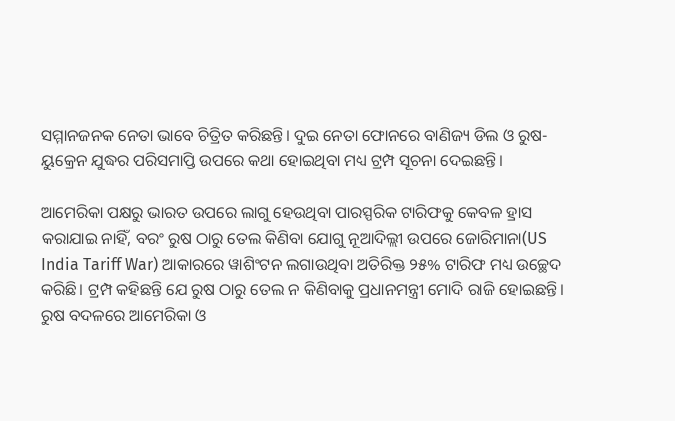ସମ୍ମାନଜନକ ନେତା ଭାବେ ଚିତ୍ରିତ କରିଛନ୍ତି। ଦୁଇ ନେତା ଫୋନରେ ବାଣିଜ୍ୟ ଡିଲ ଓ ରୁଷ-ୟୁକ୍ରେନ ଯୁଦ୍ଧର ପରିସମାପ୍ତି ଉପରେ କଥା ହୋଇଥିବା ମଧ୍ୟ ଟ୍ରମ୍ପ ସୂଚନା ଦେଇଛନ୍ତି।

ଆମେରିକା ପକ୍ଷରୁ ଭାରତ ଉପରେ ଲାଗୁ ହେଉଥିବା ପାରସ୍ପରିକ ଟାରିଫକୁ କେବଳ ହ୍ରାସ କରାଯାଇ ନାହିଁ, ବରଂ ରୁଷ ଠାରୁ ତେଲ କିଣିବା ଯୋଗୁ ନୂଆଦିଲ୍ଲୀ ଉପରେ ଜୋରିମାନା(US India Tariff War) ଆକାରରେ ୱାଶିଂଟନ ଲଗାଉଥିବା ଅତିରିକ୍ତ ୨୫% ଟାରିଫ ମଧ୍ୟ ଉଚ୍ଛେଦ କରିଛି। ଟ୍ରମ୍ପ କହିଛନ୍ତି ଯେ ରୁଷ ଠାରୁ ତେଲ ନ କିଣିବାକୁ ପ୍ରଧାନମନ୍ତ୍ରୀ ମୋଦି ରାଜି ହୋଇଛନ୍ତି। ରୁଷ ବଦଳରେ ଆମେରିକା ଓ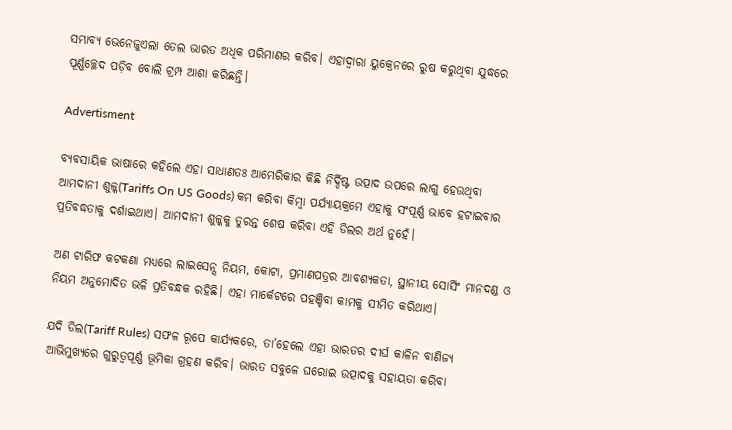ସମ୍ଭାବ୍ୟ ଭେନେଜୁଏଲା ତେଲ ଭାରତ ଅଧିକ ପରିମାଣର କରିବ। ଏହାଦ୍ୱାରା ୟୁକ୍ରେନରେ ରୁଷ କରୁଥିବା ଯୁଦ୍ଧରେ ପୂର୍ଣ୍ଣଚ୍ଛେଦ ପଡ଼ିବ ବୋଲି ଟ୍ରମ୍ପ ଆଶା କରିଛନ୍ତି।

Advertisment

ବ୍ୟବସାୟିକ ଭାଷାରେ କହିଲେ ଏହା ସାଧାଣତଃ ଆମେରିକାର କିଛି ନିର୍ଦ୍ଦିଷ୍ଟ ଉତ୍ପାଦ ଉପରେ ଲାଗୁ ହେଉଥିବା ଆମଦାନୀ ଶୁଳ୍କ(Tariffs On US Goods) କମ କରିବା କିମ୍ବା ପର୍ଯ୍ୟାୟକ୍ରମେ ଏହାକୁ ସଂପୂର୍ଣ୍ଣ ଭାବେ ହଟାଇବାର ପ୍ରତିବଦ୍ଧତାକୁ ଦର୍ଶାଇଥାଏ। ଆମଦାନୀ ଶୁଳ୍କକୁ ତୁରନ୍ତ ଶେଷ କରିବା ଏହି ଡିଲର ଅର୍ଥ ନୁହେଁ।

ଅଣ ଟାରିଫ କଟକଣା ମଧ୍ୟରେ ଲାଇସେନ୍ସ ନିୟମ, କୋଟା, ପ୍ରମାଣପତ୍ରର ଆବଶ୍ୟକତା, ସ୍ଥାନୀୟ ସୋର୍ସିଂ ମାନଦଣ୍ଡ ଓ ନିୟମ ଅନୁମୋଦିତ ଭଳି ପ୍ରତିବନ୍ଧକ ରହିଛି। ଏହା ମାର୍କେଟରେ ପହଞ୍ଚିବା କାମକୁ ସୀମିତ କରିଥାଏ।

ଯଦି ଡିଲ(Tariff Rules) ସଫଳ ରୂପେ କାର୍ଯ୍ୟକରେ, ତା’ହେଲେ ଏହା ଭାରତର ଦୀର୍ଘ କାଳିନ ବାଣିଜ୍ୟ ଆଭିମୁଖ୍ୟରେ ଗୁରୁତ୍ୱପୂର୍ଣ୍ଣ ଭୂମିକା ଗ୍ରହଣ କରିବ। ଭାରତ ସବୁଳେ ଘରୋଇ ଉତ୍ପାଦକୁ ସହାୟତା କରିବା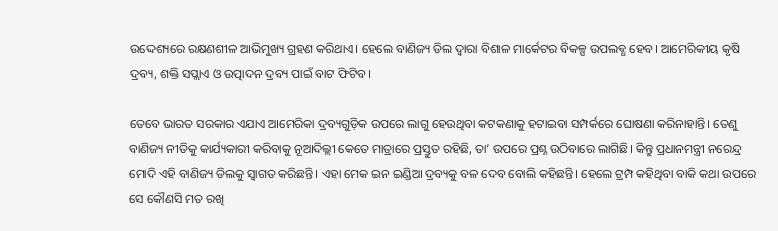ଉଦ୍ଦେଶ୍ୟରେ ରକ୍ଷଣଶୀଳ ଆଭିମୁଖ୍ୟ ଗ୍ରହଣ କରିଥାଏ। ହେଲେ ବାଣିଜ୍ୟ ଡିଲ ଦ୍ୱାରା ବିଶାଳ ମାର୍କେଟର ବିକଳ୍ପ ଉପଲବ୍ଧ ହେବ। ଆମେରିକୀୟ କୃଷି ଦ୍ରବ୍ୟ, ଶକ୍ତି ସପ୍ଲାଏ ଓ ଉତ୍ପାଦନ ଦ୍ରବ୍ୟ ପାଇଁ ବାଟ ଫିଟିବ।

ତେବେ ଭାରତ ସରକାର ଏଯାଏ ଆମେରିକା ଦ୍ରବ୍ୟଗୁଡ଼ିକ ଉପରେ ଲାଗୁ ହେଉଥିବା କଟକଣାକୁ ହଟାଇବା ସମ୍ପର୍କରେ ଘୋଷଣା କରିନାହାନ୍ତି। ତେଣୁ ବାଣିଜ୍ୟ ନୀତିକୁ କାର୍ଯ୍ୟକାରୀ କରିବାକୁ ନୂଆଦିଲ୍ଲୀ କେତେ ମାତ୍ରାରେ ପ୍ରସ୍ତୁତ ରହିଛି, ତା’ ଉପରେ ପ୍ରଶ୍ନ ଉଠିବାରେ ଲାଗିଛି। କିନ୍ତୁ ପ୍ରଧାନମନ୍ତ୍ରୀ ନରେନ୍ଦ୍ର ମୋଦି ଏହି ବାଣିଜ୍ୟ ଡିଲକୁ ସ୍ୱାଗତ କରିଛନ୍ତି। ଏହା ମେକ ଇନ ଇଣ୍ଡିଆ ଦ୍ରବ୍ୟକୁ ବଳ ଦେବ ବୋଲି କହିଛନ୍ତି। ହେଲେ ଟ୍ରମ୍ପ କହିଥିବା ବାକି କଥା ଉପରେ ସେ କୌଣସି ମତ ରଖି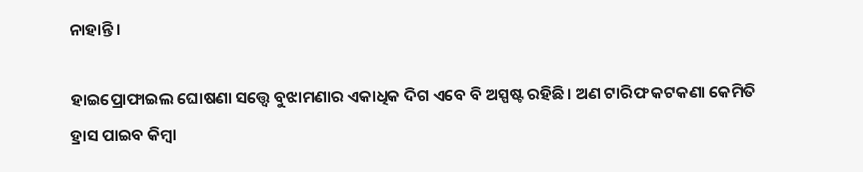ନାହାନ୍ତି।

ହାଇପ୍ରୋଫାଇଲ ଘୋଷଣା ସତ୍ତ୍ୱେ ବୁଝାମଣାର ଏକାଧିକ ଦିଗ ଏବେ ବି ଅସ୍ପଷ୍ଟ ରହିଛି। ଅଣ ଟାରିଫ କଟକଣା କେମିତି ହ୍ରାସ ପାଇବ କିମ୍ବା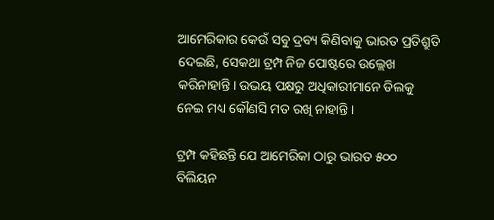ଆମେରିକାର କେଉଁ ସବୁ ଦ୍ରବ୍ୟ କିଣିବାକୁ ଭାରତ ପ୍ରତିଶ୍ରୁତି ଦେଇଛି, ସେକଥା ଟ୍ରମ୍ପ ନିଜ ପୋଷ୍ଟରେ ଉଲ୍ଲେଖ କରିନାହାନ୍ତି। ଉଭୟ ପକ୍ଷରୁ ଅଧିକାରୀମାନେ ଡିଲକୁ ନେଇ ମଧ୍ୟ କୌଣସି ମତ ରଖି ନାହାନ୍ତି।

ଟ୍ରମ୍ପ କହିଛନ୍ତି ଯେ ଆମେରିକା ଠାରୁ ଭାରତ ୫୦୦ ବିଲିୟନ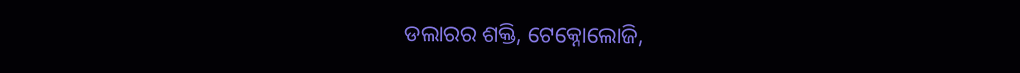ଡଲାରର ଶକ୍ତି, ଟେକ୍ନୋଲୋଜି,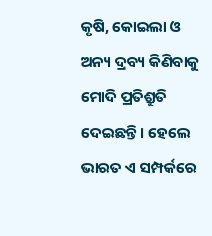କୃଷି, କୋଇଲା ଓ ଅନ୍ୟ ଦ୍ରବ୍ୟ କିଣିବାକୁ ମୋଦି ପ୍ରତିଶ୍ରୁତି ଦେଇଛନ୍ତି। ହେଲେ ଭାରତ ଏ ସମ୍ପର୍କରେ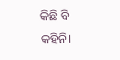କିଛି ବି କହିନି।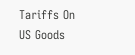Tariffs On US Goods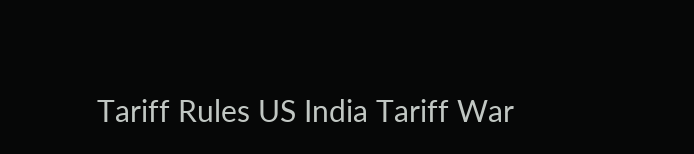Tariff Rules US India Tariff War